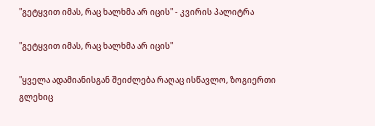"გეტყვით იმას, რაც ხალხმა არ იცის" - კვირის პალიტრა

"გეტყვით იმას, რაც ხალხმა არ იცის"

"ყველა ადამიანისგან შეიძლება რაღაც ისწავლო, ზოგიერთი გლეხიც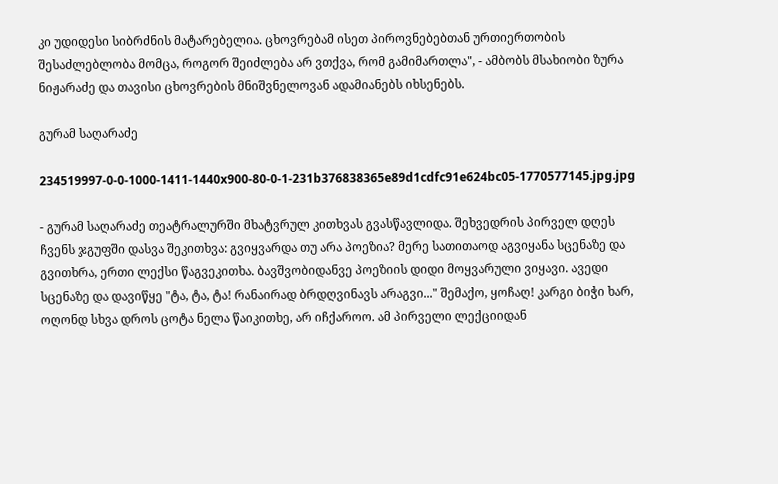კი უდიდესი სიბრძნის მატარებელია. ცხოვრებამ ისეთ პიროვნებებთან ურთიერთობის შესაძლებლობა მომცა, როგორ შეიძლება არ ვთქვა, რომ გამიმართლა", - ამბობს მსახიობი ზურა ნიჟარაძე და თავისი ცხოვრების მნიშვნელოვან ადამიანებს იხსენებს.

გურამ საღარაძე

234519997-0-0-1000-1411-1440x900-80-0-1-231b376838365e89d1cdfc91e624bc05-1770577145.jpg.jpg

- გურამ საღარაძე თეატრალურში მხატვრულ კითხვას გვასწავლიდა. შეხვედრის პირველ დღეს ჩვენს ჯგუფში დასვა შეკითხვა: გვიყვარდა თუ არა პოეზია? მერე სათითაოდ აგვიყანა სცენაზე და გვითხრა, ერთი ლექსი წაგვეკითხა. ბავშვობიდანვე პოეზიის დიდი მოყვარული ვიყავი. ავედი სცენაზე და დავიწყე "ტა, ტა, ტა! რანაირად ბრდღვინავს არაგვი..." შემაქო, ყოჩაღ! კარგი ბიჭი ხარ, ოღონდ სხვა დროს ცოტა ნელა წაიკითხე, არ იჩქაროო. ამ პირველი ლექციიდან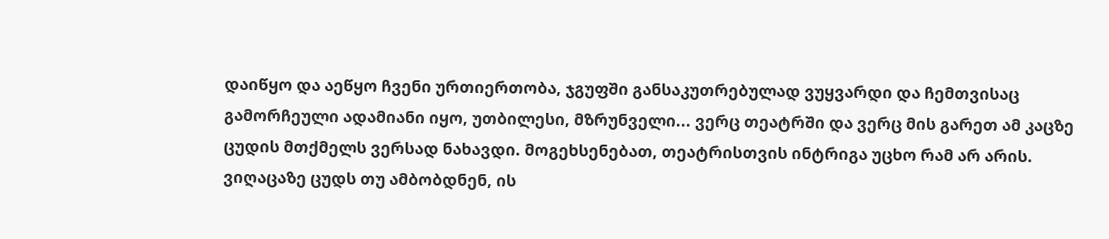დაიწყო და აეწყო ჩვენი ურთიერთობა, ჯგუფში განსაკუთრებულად ვუყვარდი და ჩემთვისაც გამორჩეული ადამიანი იყო, უთბილესი, მზრუნველი... ვერც თეატრში და ვერც მის გარეთ ამ კაცზე ცუდის მთქმელს ვერსად ნახავდი. მოგეხსენებათ, თეატრისთვის ინტრიგა უცხო რამ არ არის. ვიღაცაზე ცუდს თუ ამბობდნენ, ის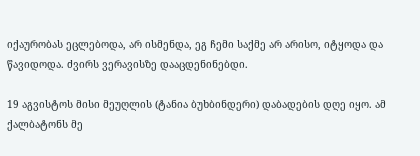იქაურობას ეცლებოდა, არ ისმენდა, ეგ ჩემი საქმე არ არისო, იტყოდა და წავიდოდა. ძვირს ვერავისზე დააცდენინებდი.

19 აგვისტოს მისი მეუღლის (ტანია ბუხბინდერი) დაბადების დღე იყო. ამ ქალბატონს მე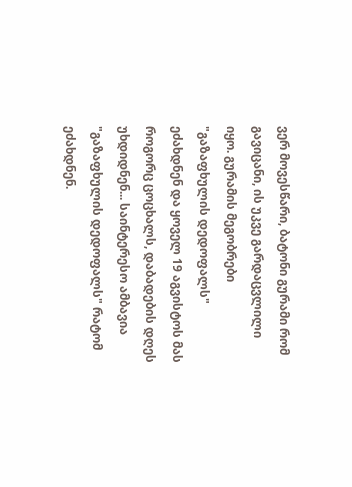ვერ მოვესწარი, ბატონი გურამი რომ გავიცანი, ის უკვე გარდაცვლილი იყო. გურამის მეგობრები "გაზაფხულის დედოფალს" ეძახდნენ და ყოველ 19 აგვისტოს მას როგორც ცოცხალს, დაბადების დღეს უხდიდნენ... საინტერესო ამბავია "გაზაფხულის დედოფალს" რატომ ეძახდნენ.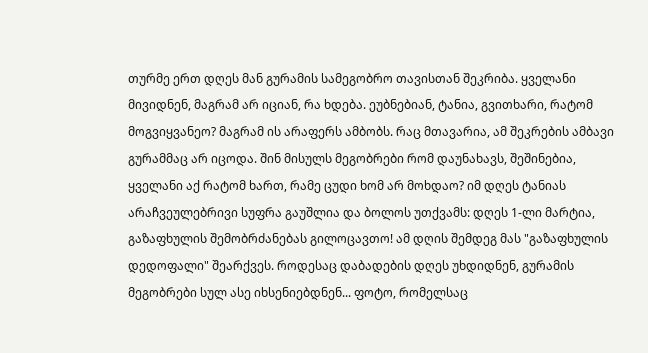თურმე ერთ დღეს მან გურამის სამეგობრო თავისთან შეკრიბა. ყველანი მივიდნენ, მაგრამ არ იციან, რა ხდება. ეუბნებიან, ტანია, გვითხარი, რატომ მოგვიყვანეო? მაგრამ ის არაფერს ამბობს. რაც მთავარია, ამ შეკრების ამბავი გურამმაც არ იცოდა. შინ მისულს მეგობრები რომ დაუნახავს, შეშინებია, ყველანი აქ რატომ ხართ, რამე ცუდი ხომ არ მოხდაო? იმ დღეს ტანიას არაჩვეულებრივი სუფრა გაუშლია და ბოლოს უთქვამს: დღეს 1-ლი მარტია, გაზაფხულის შემობრძანებას გილოცავთო! ამ დღის შემდეგ მას "გაზაფხულის დედოფალი" შეარქვეს. როდესაც დაბადების დღეს უხდიდნენ, გურამის მეგობრები სულ ასე იხსენიებდნენ... ფოტო, რომელსაც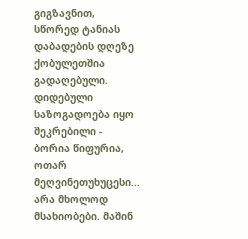გიგზავნით, სწორედ ტანიას დაბადების დღეზე ქობულეთშია გადაღებული. დიდებული საზოგადოება იყო შეკრებილი - ბორია წიფურია, ოთარ მეღვინეთუხუცესი... არა მხოლოდ მსახიობები. მაშინ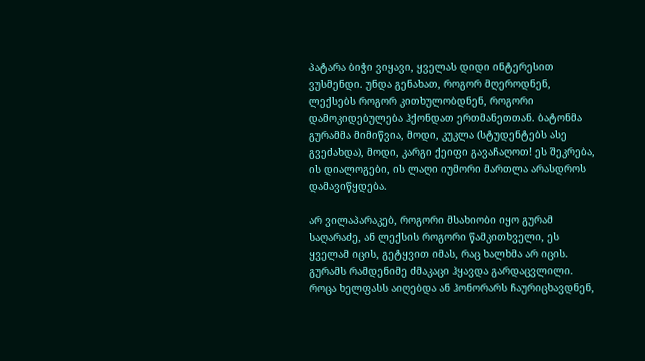პატარა ბიჭი ვიყავი, ყველას დიდი ინტერესით ვუსმენდი. უნდა გენახათ, როგორ მღეროდნენ, ლექსებს როგორ კითხულობდნენ, როგორი დამოკიდებულება ჰქონდათ ერთმანეთთან. ბატონმა გურამმა მიმიწვია, მოდი, კუკლა (სტუდენტებს ასე გვეძახდა), მოდი, კარგი ქეიფი გავაჩაღოთ! ეს შეკრება, ის დიალოგები, ის ლაღი იუმორი მართლა არასდროს დამავიწყდება.

არ ვილაპარაკებ, როგორი მსახიობი იყო გურამ საღარაძე, ან ლექსის როგორი წამკითხველი, ეს ყველამ იცის, გეტყვით იმას, რაც ხალხმა არ იცის. გურამს რამდენიმე ძმაკაცი ჰყავდა გარდაცვლილი. როცა ხელფასს აიღებდა ან ჰონორარს ჩაურიცხავდნენ,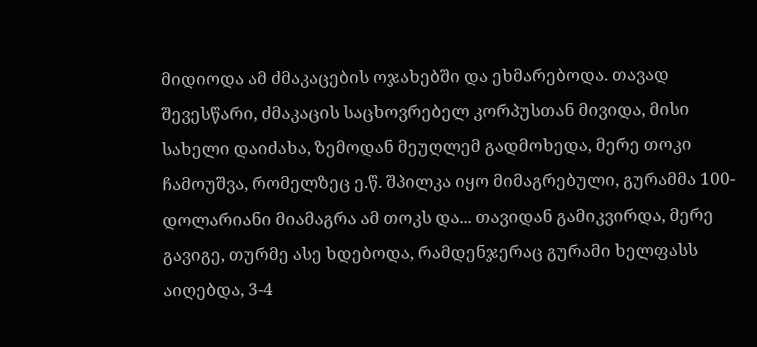მიდიოდა ამ ძმაკაცების ოჯახებში და ეხმარებოდა. თავად შევესწარი, ძმაკაცის საცხოვრებელ კორპუსთან მივიდა, მისი სახელი დაიძახა, ზემოდან მეუღლემ გადმოხედა, მერე თოკი ჩამოუშვა, რომელზეც ე.წ. შპილკა იყო მიმაგრებული, გურამმა 100-დოლარიანი მიამაგრა ამ თოკს და... თავიდან გამიკვირდა, მერე გავიგე, თურმე ასე ხდებოდა, რამდენჯერაც გურამი ხელფასს აიღებდა, 3-4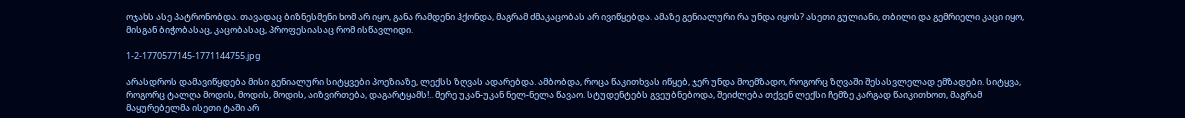ოჯახს ასე პატრონობდა. თავადაც ბიზნესმენი ხომ არ იყო, განა რამდენი ჰქონდა, მაგრამ ძმაკაცობას არ ივიწყებდა. ამაზე გენიალური რა უნდა იყოს? ასეთი გულიანი, თბილი და გემრიელი კაცი იყო, მისგან ბიჭობასაც, კაცობასაც, პროფესიასაც რომ ისწავლიდი.

1-2-1770577145-1771144755.jpg

არასდროს დამავიწყდება მისი გენიალური სიტყვები პოეზიაზე, ლექსს ზღვას ადარებდა. ამბობდა, როცა წაკითხვას იწყებ, ჯერ უნდა მოემზადო, როგორც ზღვაში შესასვლელად ემზადები. სიტყვა, როგორც ტალღა მოდის, მოდის, მოდის, აიზვირთება, დაგარტყამს!.. მერე უკან-უკან ნელ-ნელა წავაო. სტუდენტებს გვეუბნებოდა, შეიძლება თქვენ ლექსი ჩემზე კარგად წაიკითხოთ, მაგრამ მაყურებელმა ისეთი ტაში არ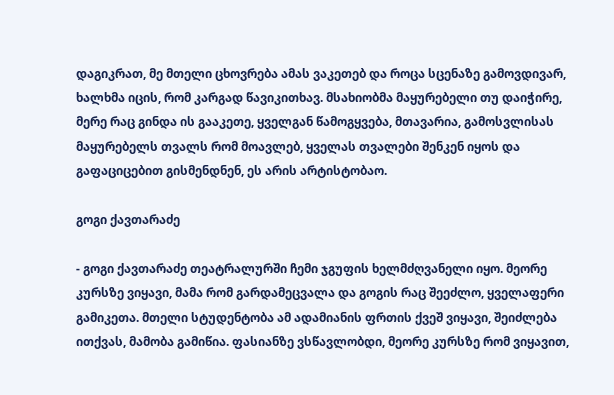დაგიკრათ, მე მთელი ცხოვრება ამას ვაკეთებ და როცა სცენაზე გამოვდივარ, ხალხმა იცის, რომ კარგად წავიკითხავ. მსახიობმა მაყურებელი თუ დაიჭირე, მერე რაც გინდა ის გააკეთე, ყველგან წამოგყვება, მთავარია, გამოსვლისას მაყურებელს თვალს რომ მოავლებ, ყველას თვალები შენკენ იყოს და გაფაციცებით გისმენდნენ, ეს არის არტისტობაო.

გოგი ქავთარაძე

- გოგი ქავთარაძე თეატრალურში ჩემი ჯგუფის ხელმძღვანელი იყო. მეორე კურსზე ვიყავი, მამა რომ გარდამეცვალა და გოგის რაც შეეძლო, ყველაფერი გამიკეთა. მთელი სტუდენტობა ამ ადამიანის ფრთის ქვეშ ვიყავი, შეიძლება ითქვას, მამობა გამიწია. ფასიანზე ვსწავლობდი, მეორე კურსზე რომ ვიყავით,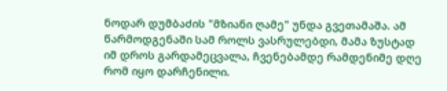ნოდარ დუმბაძის "მზიანი ღამე" უნდა გვეთამაშა. ამ წარმოდგენაში სამ როლს ვასრულებდი, მამა ზუსტად იმ დროს გარდამეცვალა, ჩვენებამდე რამდენიმე დღე რომ იყო დარჩენილი.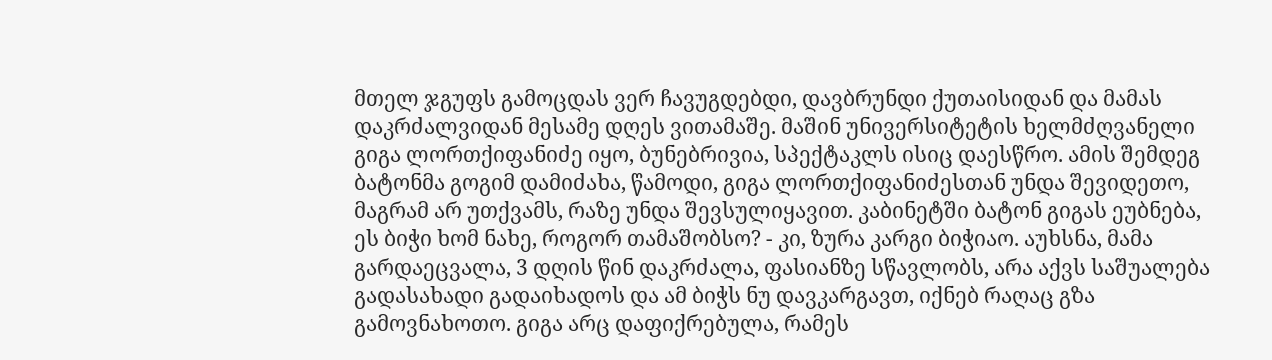მთელ ჯგუფს გამოცდას ვერ ჩავუგდებდი, დავბრუნდი ქუთაისიდან და მამას დაკრძალვიდან მესამე დღეს ვითამაშე. მაშინ უნივერსიტეტის ხელმძღვანელი გიგა ლორთქიფანიძე იყო, ბუნებრივია, სპექტაკლს ისიც დაესწრო. ამის შემდეგ ბატონმა გოგიმ დამიძახა, წამოდი, გიგა ლორთქიფანიძესთან უნდა შევიდეთო, მაგრამ არ უთქვამს, რაზე უნდა შევსულიყავით. კაბინეტში ბატონ გიგას ეუბნება, ეს ბიჭი ხომ ნახე, როგორ თამაშობსო? - კი, ზურა კარგი ბიჭიაო. აუხსნა, მამა გარდაეცვალა, 3 დღის წინ დაკრძალა, ფასიანზე სწავლობს, არა აქვს საშუალება გადასახადი გადაიხადოს და ამ ბიჭს ნუ დავკარგავთ, იქნებ რაღაც გზა გამოვნახოთო. გიგა არც დაფიქრებულა, რამეს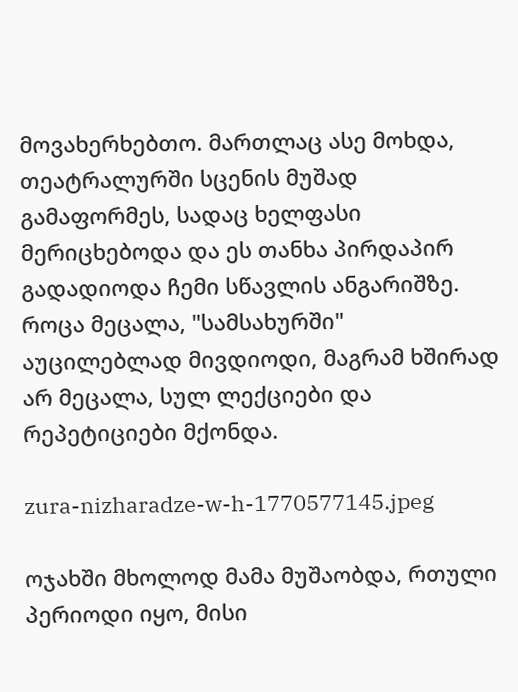მოვახერხებთო. მართლაც ასე მოხდა, თეატრალურში სცენის მუშად გამაფორმეს, სადაც ხელფასი მერიცხებოდა და ეს თანხა პირდაპირ გადადიოდა ჩემი სწავლის ანგარიშზე. როცა მეცალა, "სამსახურში" აუცილებლად მივდიოდი, მაგრამ ხშირად არ მეცალა, სულ ლექციები და რეპეტიციები მქონდა.

zura-nizharadze-w-h-1770577145.jpeg

ოჯახში მხოლოდ მამა მუშაობდა, რთული პერიოდი იყო, მისი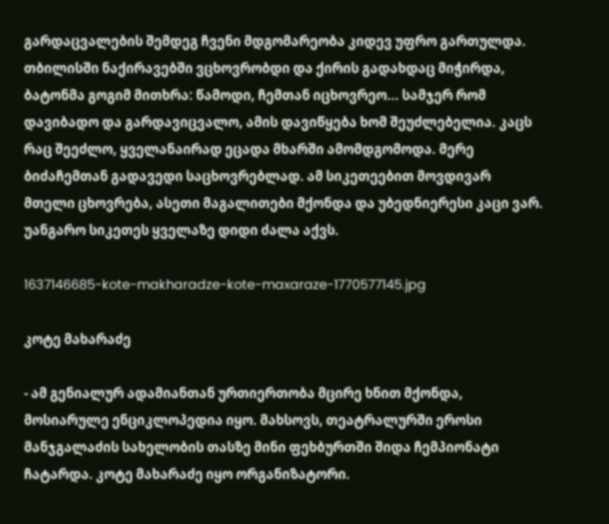გარდაცვალების შემდეგ ჩვენი მდგომარეობა კიდევ უფრო გართულდა. თბილისში ნაქირავებში ვცხოვრობდი და ქირის გადახდაც მიჭირდა, ბატონმა გოგიმ მითხრა: წამოდი, ჩემთან იცხოვრეო... სამჯერ რომ დავიბადო და გარდავიცვალო, ამის დავიწყება ხომ შეუძლებელია. კაცს რაც შეეძლო, ყველანაირად ეცადა მხარში ამომდგომოდა. მერე ბიძაჩემთან გადავედი საცხოვრებლად. ამ სიკეთეებით მოვდივარ მთელი ცხოვრება, ასეთი მაგალითები მქონდა და უბედნიერესი კაცი ვარ. უანგარო სიკეთეს ყველაზე დიდი ძალა აქვს.

1637146685-kote-makharadze-kote-maxaraze-1770577145.jpg

კოტე მახარაძე

- ამ გენიალურ ადამიანთან ურთიერთობა მცირე ხნით მქონდა, მოსიარულე ენციკლოპედია იყო. მახსოვს, თეატრალურში ეროსი მანჯგალაძის სახელობის თასზე მინი ფეხბურთში შიდა ჩემპიონატი ჩატარდა. კოტე მახარაძე იყო ორგანიზატორი.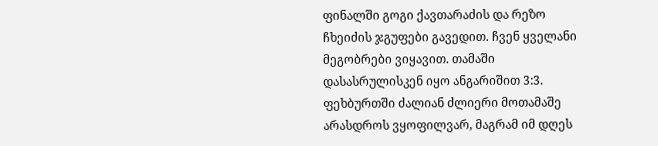ფინალში გოგი ქავთარაძის და რეზო ჩხეიძის ჯგუფები გავედით. ჩვენ ყველანი მეგობრები ვიყავით. თამაში დასასრულისკენ იყო ანგარიშით 3:3. ფეხბურთში ძალიან ძლიერი მოთამაშე არასდროს ვყოფილვარ, მაგრამ იმ დღეს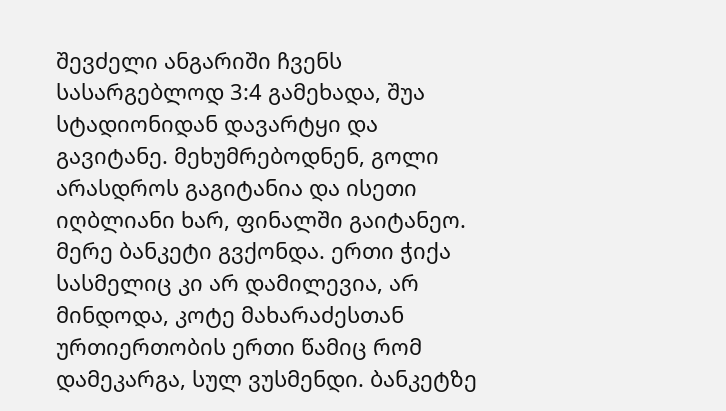შევძელი ანგარიში ჩვენს სასარგებლოდ 3:4 გამეხადა, შუა სტადიონიდან დავარტყი და გავიტანე. მეხუმრებოდნენ, გოლი არასდროს გაგიტანია და ისეთი იღბლიანი ხარ, ფინალში გაიტანეო. მერე ბანკეტი გვქონდა. ერთი ჭიქა სასმელიც კი არ დამილევია, არ მინდოდა, კოტე მახარაძესთან ურთიერთობის ერთი წამიც რომ დამეკარგა, სულ ვუსმენდი. ბანკეტზე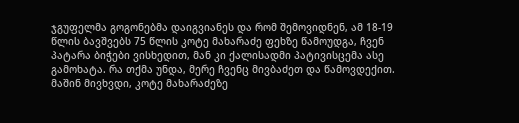ჯგუფელმა გოგონებმა დაიგვიანეს და რომ შემოვიდნენ, ამ 18-19 წლის ბავშვებს 75 წლის კოტე მახარაძე ფეხზე წამოუდგა, ჩვენ პატარა ბიჭები ვისხედით, მან კი ქალისადმი პატივისცემა ასე გამოხატა. რა თქმა უნდა, მერე ჩვენც მივბაძეთ და წამოვდექით. მაშინ მივხვდი, კოტე მახარაძეზე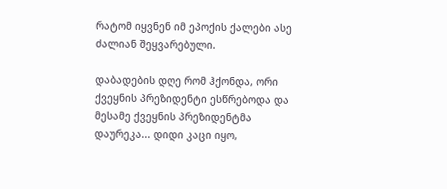რატომ იყვნენ იმ ეპოქის ქალები ასე ძალიან შეყვარებული.

დაბადების დღე რომ ჰქონდა, ორი ქვეყნის პრეზიდენტი ესწრებოდა და მესამე ქვეყნის პრეზიდენტმა დაურეკა... დიდი კაცი იყო,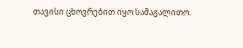თავისი ცხოვრებით იყო სამაგალითო.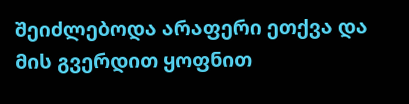შეიძლებოდა არაფერი ეთქვა და მის გვერდით ყოფნით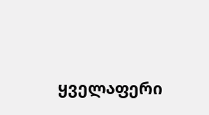ყველაფერი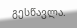გესწავლა.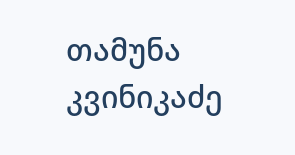თამუნა კვინიკაძე